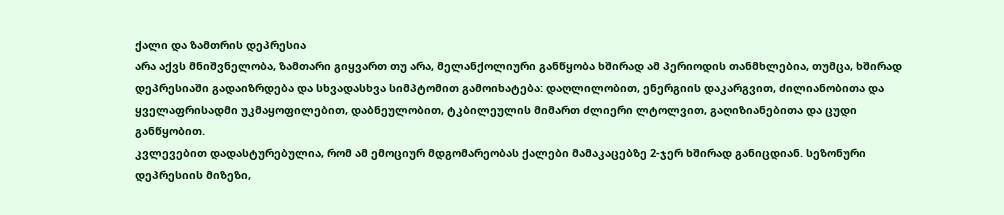ქალი და ზამთრის დეპრესია
არა აქვს მნიშვნელობა, ზამთარი გიყვართ თუ არა, მელანქოლიური განწყობა ხშირად ამ პერიოდის თანმხლებია, თუმცა, ხშირად დეპრესიაში გადაიზრდება და სხვადასხვა სიმპტომით გამოიხატება: დაღლილობით, ენერგიის დაკარგვით, ძილიანობითა და ყველაფრისადმი უკმაყოფილებით, დაბნეულობით, ტკბილეულის მიმართ ძლიერი ლტოლვით, გაღიზიანებითა და ცუდი განწყობით.
კვლევებით დადასტურებულია, რომ ამ ემოციურ მდგომარეობას ქალები მამაკაცებზე 2-ჯერ ხშირად განიცდიან. სეზონური დეპრესიის მიზეზი,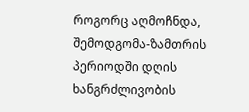როგორც აღმოჩნდა, შემოდგომა-ზამთრის პერიოდში დღის ხანგრძლივობის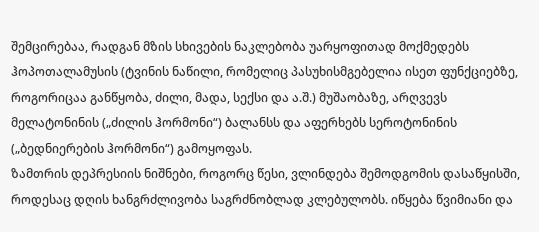შემცირებაა, რადგან მზის სხივების ნაკლებობა უარყოფითად მოქმედებს ჰოპოთალამუსის (ტვინის ნაწილი, რომელიც პასუხისმგებელია ისეთ ფუნქციებზე, როგორიცაა განწყობა, ძილი, მადა, სექსი და ა.შ.) მუშაობაზე, არღვევს მელატონინის („ძილის ჰორმონი“) ბალანსს და აფერხებს სეროტონინის („ბედნიერების ჰორმონი“) გამოყოფას.
ზამთრის დეპრესიის ნიშნები, როგორც წესი, ვლინდება შემოდგომის დასაწყისში, როდესაც დღის ხანგრძლივობა საგრძნობლად კლებულობს. იწყება წვიმიანი და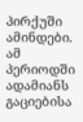პირქუში ამინდები. ამ პერიოდში ადამიანს გაციებისა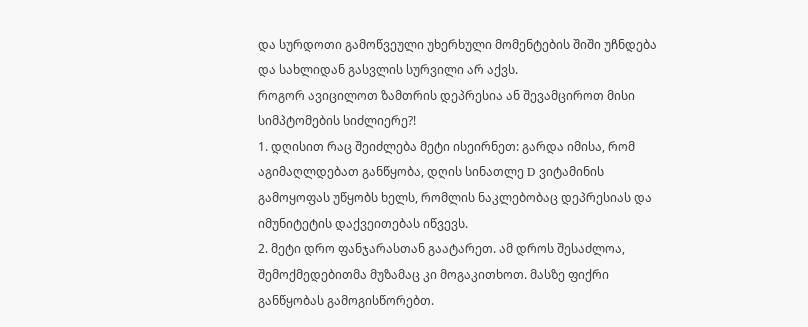და სურდოთი გამოწვეული უხერხული მომენტების შიში უჩნდება და სახლიდან გასვლის სურვილი არ აქვს.
როგორ ავიცილოთ ზამთრის დეპრესია ან შევამციროთ მისი სიმპტომების სიძლიერე?!
1. დღისით რაც შეიძლება მეტი ისეირნეთ: გარდა იმისა, რომ აგიმაღლდებათ განწყობა, დღის სინათლე D ვიტამინის გამოყოფას უწყობს ხელს, რომლის ნაკლებობაც დეპრესიას და იმუნიტეტის დაქვეითებას იწვევს.
2. მეტი დრო ფანჯარასთან გაატარეთ. ამ დროს შესაძლოა, შემოქმედებითმა მუზამაც კი მოგაკითხოთ. მასზე ფიქრი განწყობას გამოგისწორებთ.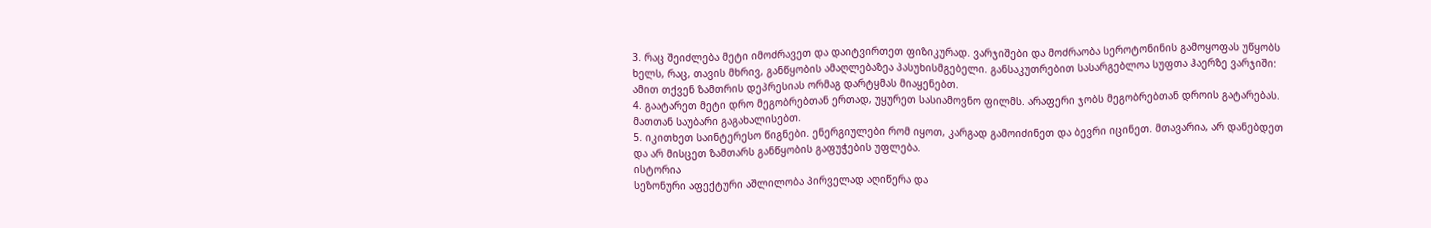3. რაც შეიძლება მეტი იმოძრავეთ და დაიტვირთეთ ფიზიკურად. ვარჯიშები და მოძრაობა სეროტონინის გამოყოფას უწყობს ხელს, რაც, თავის მხრივ, განწყობის ამაღლებაზეა პასუხისმგებელი. განსაკუთრებით სასარგებლოა სუფთა ჰაერზე ვარჯიში: ამით თქვენ ზამთრის დეპრესიას ორმაგ დარტყმას მიაყენებთ.
4. გაატარეთ მეტი დრო მეგობრებთან ერთად, უყურეთ სასიამოვნო ფილმს. არაფერი ჯობს მეგობრებთან დროის გატარებას. მათთან საუბარი გაგახალისებთ.
5. იკითხეთ საინტერესო წიგნები. ენერგიულები რომ იყოთ, კარგად გამოიძინეთ და ბევრი იცინეთ. მთავარია, არ დანებდეთ და არ მისცეთ ზამთარს განწყობის გაფუჭების უფლება.
ისტორია
სეზონური აფექტური აშლილობა პირველად აღიწერა და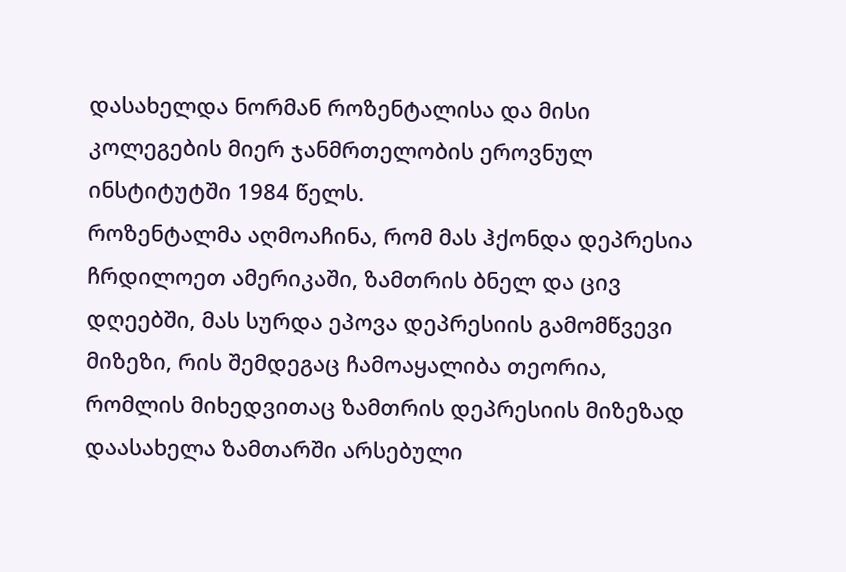დასახელდა ნორმან როზენტალისა და მისი კოლეგების მიერ ჯანმრთელობის ეროვნულ ინსტიტუტში 1984 წელს.
როზენტალმა აღმოაჩინა, რომ მას ჰქონდა დეპრესია ჩრდილოეთ ამერიკაში, ზამთრის ბნელ და ცივ დღეებში, მას სურდა ეპოვა დეპრესიის გამომწვევი მიზეზი, რის შემდეგაც ჩამოაყალიბა თეორია, რომლის მიხედვითაც ზამთრის დეპრესიის მიზეზად დაასახელა ზამთარში არსებული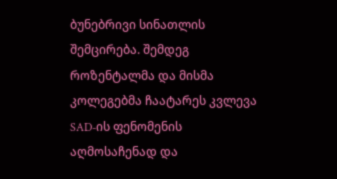ბუნებრივი სინათლის შემცირება. შემდეგ როზენტალმა და მისმა კოლეგებმა ჩაატარეს კვლევა SAD-ის ფენომენის აღმოსაჩენად და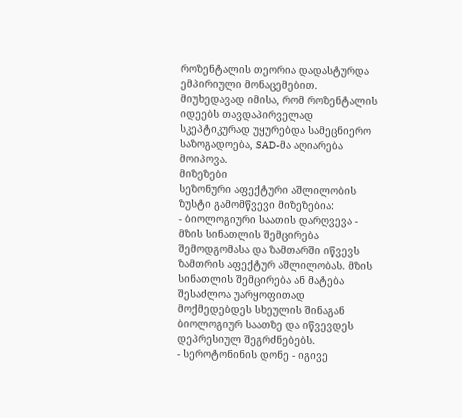როზენტალის თეორია დადასტურდა ემპირიული მონაცემებით.
მიუხედავად იმისა, რომ როზენტალის იდეებს თავდაპირველად სკეპტიკურად უყურებდა სამეცნიერო საზოგადოება, SAD-მა აღიარება მოიპოვა.
მიზეზები
სეზონური აფექტური აშლილობის ზუსტი გამომწვევი მიზეზებია:
- ბიოლოგიური საათის დარღვევა - მზის სინათლის შემცირება შემოდგომასა და ზამთარში იწვევს ზამთრის აფექტურ აშლილობას. მზის სინათლის შემცირება ან მატება შესაძლოა უარყოფითად მოქმედებდეს სხეულის შინაგან ბიოლოგიურ საათზე და იწვევდეს დეპრესიულ შეგრძნებებს.
- სეროტონინის დონე - იგივე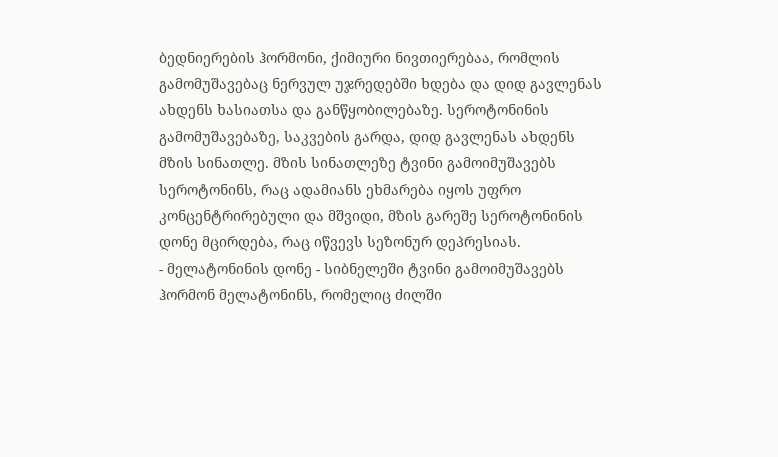ბედნიერების ჰორმონი, ქიმიური ნივთიერებაა, რომლის გამომუშავებაც ნერვულ უჯრედებში ხდება და დიდ გავლენას ახდენს ხასიათსა და განწყობილებაზე. სეროტონინის გამომუშავებაზე, საკვების გარდა, დიდ გავლენას ახდენს მზის სინათლე. მზის სინათლეზე ტვინი გამოიმუშავებს სეროტონინს, რაც ადამიანს ეხმარება იყოს უფრო კონცენტრირებული და მშვიდი, მზის გარეშე სეროტონინის დონე მცირდება, რაც იწვევს სეზონურ დეპრესიას.
- მელატონინის დონე - სიბნელეში ტვინი გამოიმუშავებს ჰორმონ მელატონინს, რომელიც ძილში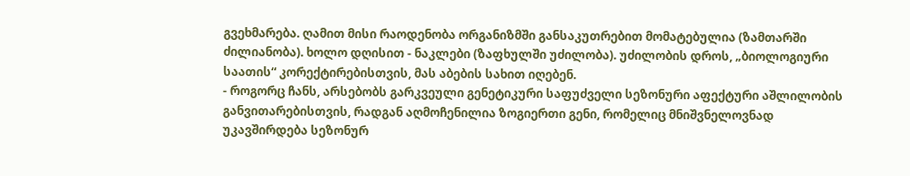გვეხმარება. ღამით მისი რაოდენობა ორგანიზმში განსაკუთრებით მომატებულია (ზამთარში ძილიანობა). ხოლო დღისით - ნაკლები (ზაფხულში უძილობა). უძილობის დროს, „ბიოლოგიური საათის“ კორექტირებისთვის, მას აბების სახით იღებენ.
- როგორც ჩანს, არსებობს გარკვეული გენეტიკური საფუძველი სეზონური აფექტური აშლილობის განვითარებისთვის, რადგან აღმოჩენილია ზოგიერთი გენი, რომელიც მნიშვნელოვნად უკავშირდება სეზონურ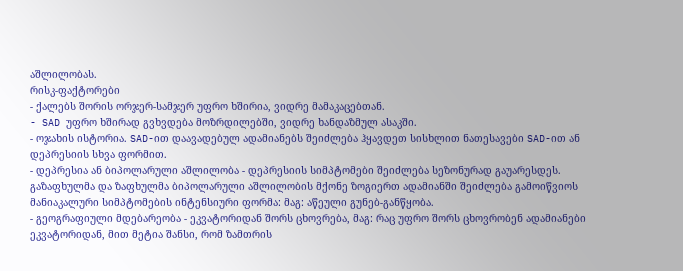აშლილობას.
რისკ-ფაქტორები
- ქალებს შორის ორჯერ-სამჯერ უფრო ხშირია, ვიდრე მამაკაცებთან.
- SAD უფრო ხშირად გვხვდება მოზრდილებში, ვიდრე ხანდაზმულ ასაკში.
- ოჯახის ისტორია. SAD-ით დაავადებულ ადამიანებს შეიძლება ჰყავდეთ სისხლით ნათესავები SAD-ით ან დეპრესიის სხვა ფორმით.
- დეპრესია ან ბიპოლარული აშლილობა - დეპრესიის სიმპტომები შეიძლება სეზონურად გაუარესდეს. გაზაფხულმა და ზაფხულმა ბიპოლარული აშლილობის მქონე ზოგიერთ ადამიანში შეიძლება გამოიწვიოს მანიაკალური სიმპტომების ინტენსიური ფორმა: მაგ: აწეული გუნებ-განწყობა.
- გეოგრაფიული მდებარეობა - ეკვატორიდან შორს ცხოვრება, მაგ: რაც უფრო შორს ცხოვრობენ ადამიანები ეკვატორიდან, მით მეტია შანსი, რომ ზამთრის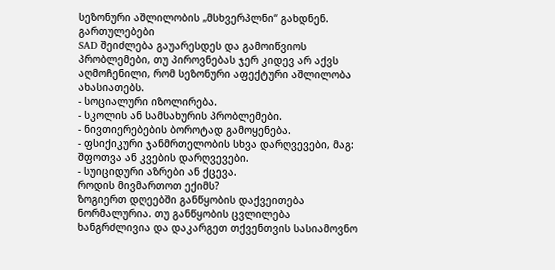სეზონური აშლილობის „მსხვერპლნი“ გახდნენ.
გართულებები
SAD შეიძლება გაუარესდეს და გამოიწვიოს პრობლემები, თუ პიროვნებას ჯერ კიდევ არ აქვს აღმოჩენილი, რომ სეზონური აფექტური აშლილობა ახასიათებს.
- სოციალური იზოლირება.
- სკოლის ან სამსახურის პრობლემები.
- ნივთიერებების ბოროტად გამოყენება.
- ფსიქიკური ჯანმრთელობის სხვა დარღვევები, მაგ: შფოთვა ან კვების დარღვევები.
- სუიციდური აზრები ან ქცევა.
როდის მივმართოთ ექიმს?
ზოგიერთ დღეებში განწყობის დაქვეითება ნორმალურია. თუ განწყობის ცვლილება ხანგრძლივია და დაკარგეთ თქვენთვის სასიამოვნო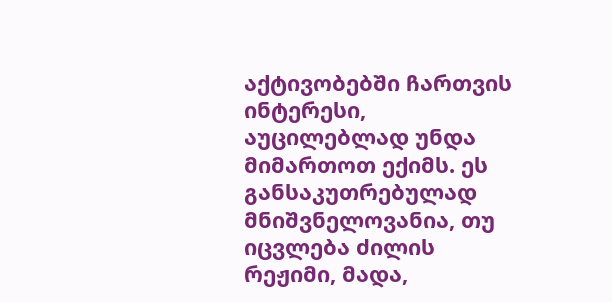აქტივობებში ჩართვის ინტერესი, აუცილებლად უნდა მიმართოთ ექიმს. ეს განსაკუთრებულად მნიშვნელოვანია, თუ იცვლება ძილის რეჟიმი, მადა,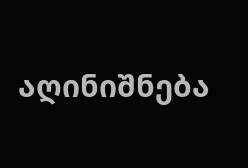აღინიშნება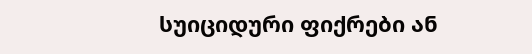სუიციდური ფიქრები ან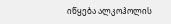იწყება ალკოჰოლის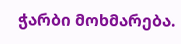ჭარბი მოხმარება.